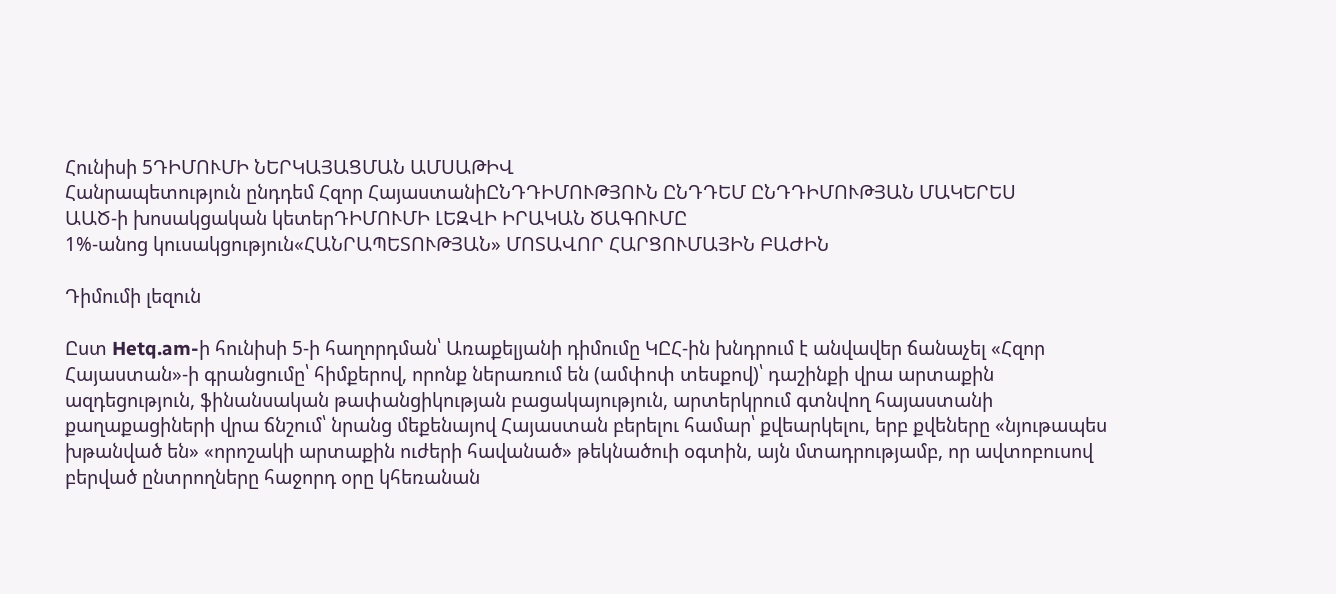Հունիսի 5ԴԻՄՈՒՄԻ ՆԵՐԿԱՅԱՑՄԱՆ ԱՄՍԱԹԻՎ
Հանրապետություն ընդդեմ Հզոր ՀայաստանիԸՆԴԴԻՄՈՒԹՅՈՒՆ ԸՆԴԴԵՄ ԸՆԴԴԻՄՈՒԹՅԱՆ ՄԱԿԵՐԵՍ
ԱԱԾ-ի խոսակցական կետերԴԻՄՈՒՄԻ ԼԵԶՎԻ ԻՐԱԿԱՆ ԾԱԳՈՒՄԸ
1%-անոց կուսակցություն«ՀԱՆՐԱՊԵՏՈՒԹՅԱՆ» ՄՈՏԱՎՈՐ ՀԱՐՑՈՒՄԱՅԻՆ ԲԱԺԻՆ

Դիմումի լեզուն

Ըստ Hetq.am-ի հունիսի 5-ի հաղորդման՝ Առաքելյանի դիմումը ԿԸՀ-ին խնդրում է անվավեր ճանաչել «Հզոր Հայաստան»-ի գրանցումը՝ հիմքերով, որոնք ներառում են (ամփոփ տեսքով)՝ դաշինքի վրա արտաքին ազդեցություն, ֆինանսական թափանցիկության բացակայություն, արտերկրում գտնվող հայաստանի քաղաքացիների վրա ճնշում՝ նրանց մեքենայով Հայաստան բերելու համար՝ քվեարկելու, երբ քվեները «նյութապես խթանված են» «որոշակի արտաքին ուժերի հավանած» թեկնածուի օգտին, այն մտադրությամբ, որ ավտոբուսով բերված ընտրողները հաջորդ օրը կհեռանան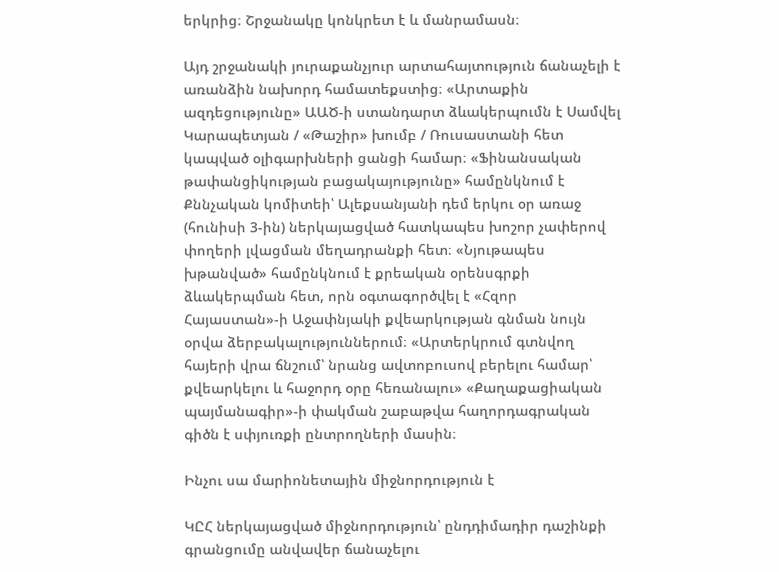երկրից։ Շրջանակը կոնկրետ է և մանրամասն։

Այդ շրջանակի յուրաքանչյուր արտահայտություն ճանաչելի է առանձին նախորդ համատեքստից։ «Արտաքին ազդեցությունը» ԱԱԾ-ի ստանդարտ ձևակերպումն է Սամվել Կարապետյան / «Թաշիր» խումբ / Ռուսաստանի հետ կապված օլիգարխների ցանցի համար։ «Ֆինանսական թափանցիկության բացակայությունը» համընկնում է Քննչական կոմիտեի՝ Ալեքսանյանի դեմ երկու օր առաջ (հունիսի 3-ին) ներկայացված հատկապես խոշոր չափերով փողերի լվացման մեղադրանքի հետ։ «Նյութապես խթանված» համընկնում է քրեական օրենսգրքի ձևակերպման հետ, որն օգտագործվել է «Հզոր Հայաստան»-ի Աջափնյակի քվեարկության գնման նույն օրվա ձերբակալություններում։ «Արտերկրում գտնվող հայերի վրա ճնշում՝ նրանց ավտոբուսով բերելու համար՝ քվեարկելու և հաջորդ օրը հեռանալու» «Քաղաքացիական պայմանագիր»-ի փակման շաբաթվա հաղորդագրական գիծն է սփյուռքի ընտրողների մասին։

Ինչու սա մարիոնետային միջնորդություն է

ԿԸՀ ներկայացված միջնորդություն՝ ընդդիմադիր դաշինքի գրանցումը անվավեր ճանաչելու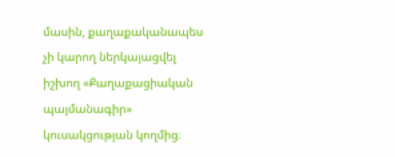մասին, քաղաքականապես չի կարող ներկայացվել իշխող «Քաղաքացիական պայմանագիր» կուսակցության կողմից։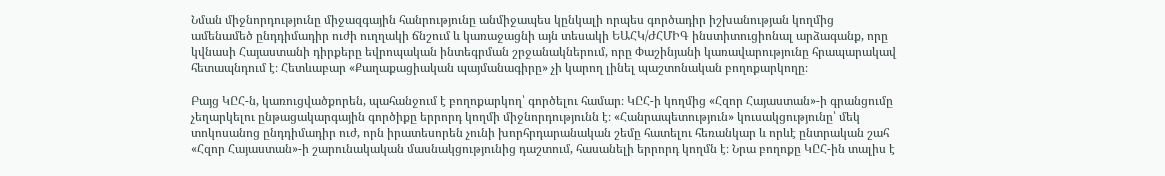Նման միջնորդությունը միջազգային հանրությունը անմիջապես կընկալի որպես գործադիր իշխանության կողմից ամենամեծ ընդդիմադիր ուժի ուղղակի ճնշում և կառաջացնի այն տեսակի ԵԱՀԿ/ԺՀՄԻԳ ինստիտուցիոնալ արձագանք, որը կվնասի Հայաստանի դիրքերը եվրոպական ինտեգրման շրջանակներում, որը Փաշինյանի կառավարությունը հրապարակավ հետապնդում է։ Հետևաբար «Քաղաքացիական պայմանագիրը» չի կարող լինել պաշտոնական բողոքարկողը։

Բայց ԿԸՀ-ն, կառուցվածքորեն, պահանջում է բողոքարկող՝ գործելու համար։ ԿԸՀ-ի կողմից «Հզոր Հայաստան»-ի գրանցումը չեղարկելու ընթացակարգային գործիքը երրորդ կողմի միջնորդությունն է։ «Հանրապետություն» կուսակցությունը՝ մեկ տոկոսանոց ընդդիմադիր ուժ, որն իրատեսորեն չունի խորհրդարանական շեմը հատելու հեռանկար և որևէ ընտրական շահ «Հզոր Հայաստան»-ի շարունակական մասնակցությունից դաշտում, հասանելի երրորդ կողմն է։ Նրա բողոքը ԿԸՀ-ին տալիս է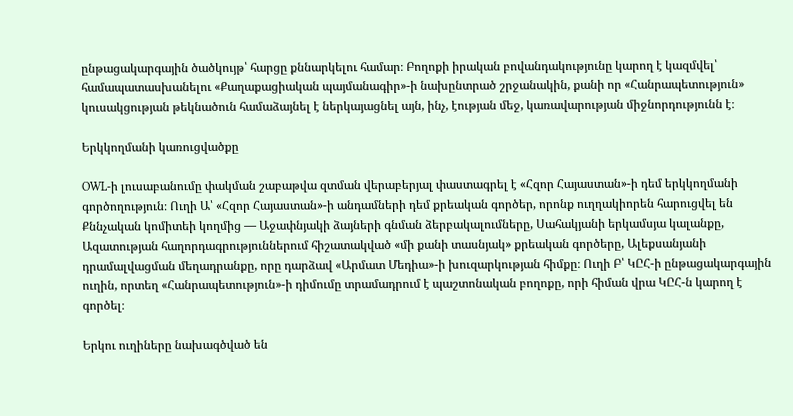ընթացակարգային ծածկույթ՝ հարցը քննարկելու համար։ Բողոքի իրական բովանդակությունը կարող է կազմվել՝ համապատասխանելու «Քաղաքացիական պայմանագիր»-ի նախընտրած շրջանակին, քանի որ «Հանրապետություն» կուսակցության թեկնածուն համաձայնել է ներկայացնել այն, ինչ, էության մեջ, կառավարության միջնորդությունն է։

Երկկողմանի կառուցվածքը

OWL-ի լուսաբանումը փակման շաբաթվա զտման վերաբերյալ փաստագրել է «Հզոր Հայաստան»-ի դեմ երկկողմանի գործողություն։ Ուղի Ա՝ «Հզոր Հայաստան»-ի անդամների դեմ քրեական գործեր, որոնք ուղղակիորեն հարուցվել են Քննչական կոմիտեի կողմից — Աջափնյակի ձայների գնման ձերբակալումները, Սահակյանի երկամսյա կալանքը, Ազատության հաղորդագրություններում հիշատակված «մի քանի տասնյակ» քրեական գործերը, Ալեքսանյանի դրամալվացման մեղադրանքը, որը դարձավ «Արմատ Մեդիա»-ի խուզարկության հիմքը։ Ուղի Բ՝ ԿԸՀ-ի ընթացակարգային ուղին, որտեղ «Հանրապետություն»-ի դիմումը տրամադրում է պաշտոնական բողոքը, որի հիման վրա ԿԸՀ-ն կարող է գործել։

Երկու ուղիները նախագծված են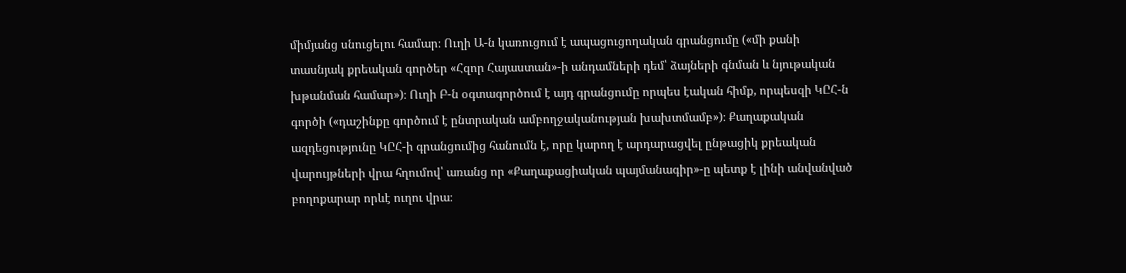միմյանց սնուցելու համար։ Ուղի Ա-ն կառուցում է ապացուցողական գրանցումը («մի քանի տասնյակ քրեական գործեր «Հզոր Հայաստան»-ի անդամների դեմ՝ ձայների գնման և նյութական խթանման համար»)։ Ուղի Բ-ն օգտագործում է այդ գրանցումը որպես էական հիմք, որպեսզի ԿԸՀ-ն գործի («դաշինքը գործում է ընտրական ամբողջականության խախտմամբ»)։ Քաղաքական ազդեցությունը ԿԸՀ-ի գրանցումից հանումն է, որը կարող է արդարացվել ընթացիկ քրեական վարույթների վրա հղումով՝ առանց որ «Քաղաքացիական պայմանագիր»-ը պետք է լինի անվանված բողոքարար որևէ ուղու վրա։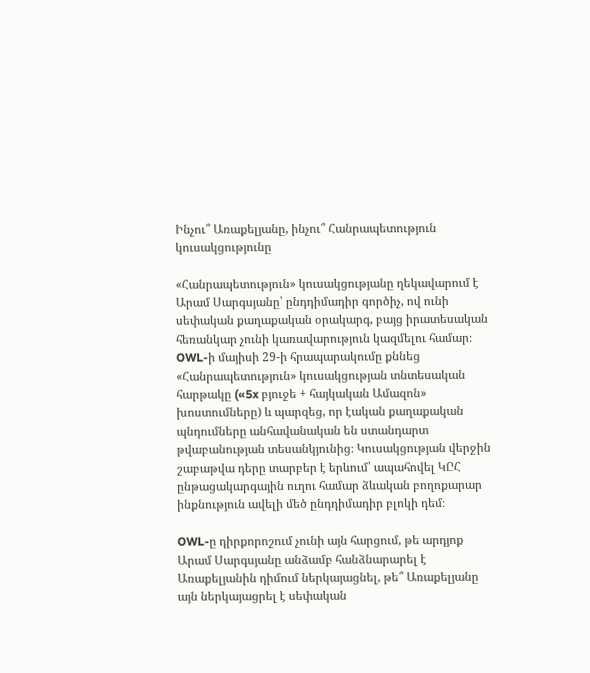Ինչու՞ Առաքելյանը, ինչու՞ Հանրապետություն կուսակցությունը

«Հանրապետություն» կուսակցությանը ղեկավարում է Արամ Սարգսյանը՝ ընդդիմադիր գործիչ, ով ունի սեփական քաղաքական օրակարգ, բայց իրատեսական հեռանկար չունի կառավարություն կազմելու համար։ OWL-ի մայիսի 29-ի հրապարակումը քննեց «Հանրապետություն» կուսակցության տնտեսական հարթակը («5x բյուջե + հայկական Ամազոն» խոստումները) և պարզեց, որ էական քաղաքական պնդումները անհավանական են ստանդարտ թվաբանության տեսանկյունից։ Կուսակցության վերջին շաբաթվա դերը տարբեր է երևում՝ ապահովել ԿԸՀ ընթացակարգային ուղու համար ձևական բողոքարար ինքնություն ավելի մեծ ընդդիմադիր բլոկի դեմ։

OWL-ը դիրքորոշում չունի այն հարցում, թե արդյոք Արամ Սարգսյանը անձամբ հանձնարարել է Առաքելյանին դիմում ներկայացնել, թե՞ Առաքելյանը այն ներկայացրել է սեփական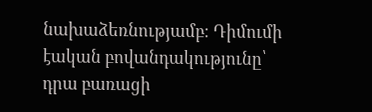նախաձեռնությամբ։ Դիմումի էական բովանդակությունը՝ դրա բառացի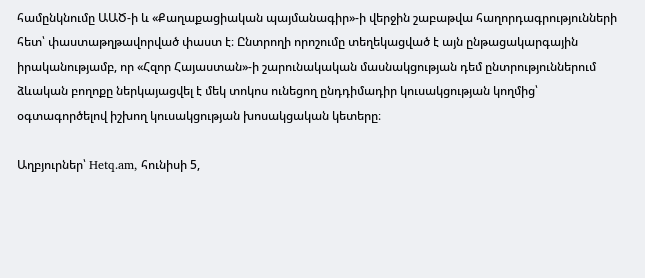համընկնումը ԱԱԾ-ի և «Քաղաքացիական պայմանագիր»-ի վերջին շաբաթվա հաղորդագրությունների հետ՝ փաստաթղթավորված փաստ է։ Ընտրողի որոշումը տեղեկացված է այն ընթացակարգային իրականությամբ, որ «Հզոր Հայաստան»-ի շարունակական մասնակցության դեմ ընտրություններում ձևական բողոքը ներկայացվել է մեկ տոկոս ունեցող ընդդիմադիր կուսակցության կողմից՝ օգտագործելով իշխող կուսակցության խոսակցական կետերը։

Աղբյուրներ՝ Hetq.am, հունիսի 5,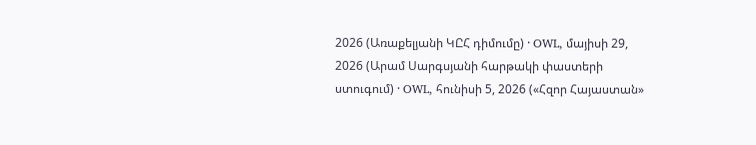2026 (Առաքելյանի ԿԸՀ դիմումը) · OWL, մայիսի 29, 2026 (Արամ Սարգսյանի հարթակի փաստերի ստուգում) · OWL, հունիսի 5, 2026 («Հզոր Հայաստան»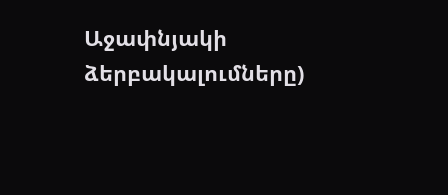Աջափնյակի ձերբակալումները)